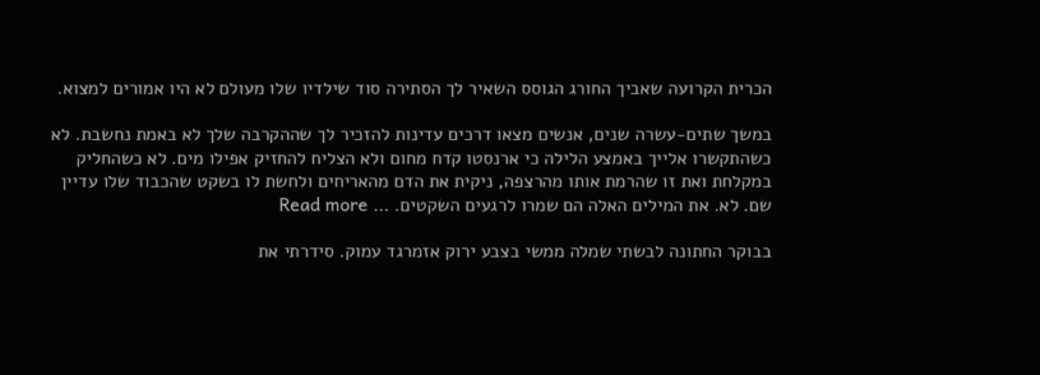הכרית הקרועה שאביך החורג הגוסס השאיר לך הסתירה סוד שילדיו שלו מעולם לא היו אמורים למצוא.

במשך שתים-עשרה שנים, אנשים מצאו דרכים עדינות להזכיר לך שההקרבה שלך לא באמת נחשבת. לא כשהתקשרו אלייך באמצע הלילה כי ארנסטו קדח מחום ולא הצליח להחזיק אפילו מים. לא כשהחליק במקלחת ואת זו שהרמת אותו מהרצפה, ניקית את הדם מהאריחים ולחשת לו בשקט שהכבוד שלו עדיין שם. לא. את המילים האלה הם שמרו לרגעים השקטים. … Read more

בבוקר החתונה לבשתי שמלה ממשי בצבע ירוק אזמרגד עמוק. סידרתי את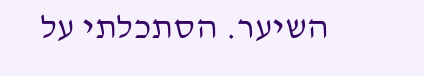השיער. הסתכלתי על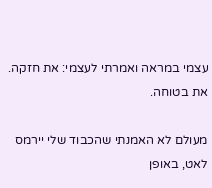עצמי במראה ואמרתי לעצמי: את חזקה. את בטוחה.

מעולם לא האמנתי שהכבוד שלי יירמס לאט, באופן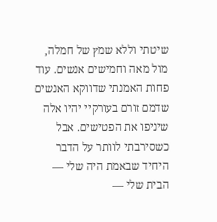שיטתי וללא שמץ של חמלה, מול מאה וחמישים אנשים. עוד פחות האמנתי שדווקא האנשים שדמם זורם בעורקיי יהיו אלה שיניפו את הפטישים. אבל כשסירבתי לוותר על הדבר היחיד שבאמת היה שלי — הבית שלי —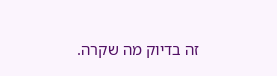זה בדיוק מה שקרה.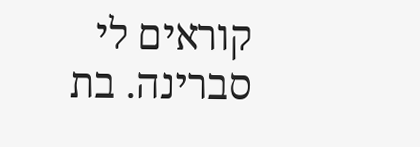קוראים לי סברינה. בת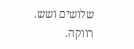שלושים ושש. רווקה.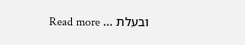ובעלת … Read more